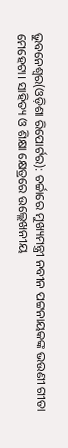ଭୁବନେଶ୍ୱର(ଓଡ଼ିଶା ରିପୋର୍ଟର): ଚର୍ଚ୍ଚାରେ ମୁଖ୍ୟମନ୍ତ୍ରୀ ନବୀନ ପଟ୍ଟନାୟକଙ୍କ ଭଉଣୀ ଗୀତା ମେହେଟା। ସାହିତ୍ୟ ଓ ଶିକ୍ଷା କ୍ଷେତ୍ରରେ ଉଲ୍ଲେଖନୀୟ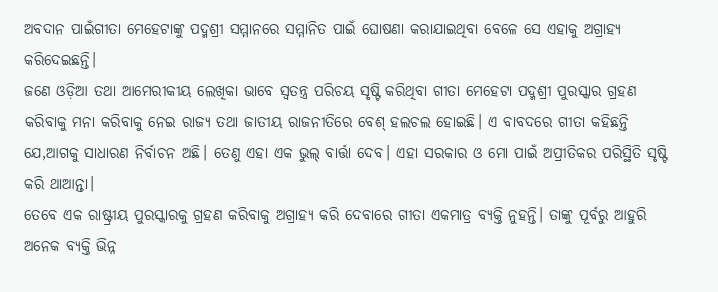ଅବଦାନ ପାଇଁଗୀତା ମେହେଟାଙ୍କୁ ପଦ୍ମଶ୍ରୀ ସମ୍ମାନରେ ସମ୍ମାନିତ ପାଇଁ ଘୋଷଣା କରାଯାଇଥିବା ବେଳେ ସେ ଏହାକୁ ଅଗ୍ରାହ୍ୟ କରିଦେଇଛନ୍ତି।
ଜଣେ ଓଡ଼ିଆ ତଥା ଆମେରୀକୀୟ ଲେଖିକା ଭାବେ ସ୍ୱତନ୍ତ୍ର ପରିଚୟ ସୃଷ୍ଟି କରିଥିବା ଗୀତା ମେହେଟା ପଦ୍ମଶ୍ରୀ ପୁରସ୍କାର ଗ୍ରହଣ କରିବାକୁ ମନା କରିବାକୁ ନେଇ ରାଜ୍ୟ ତଥା ଜାତୀୟ ରାଜନୀତିରେ ବେଶ୍ ହଲଚଲ ହୋଇଛି। ଏ ବାବଦରେ ଗୀତା କହିଛନ୍ତି ଯେ,ଆଗକୁ ସାଧାରଣ ନିର୍ବାଚନ ଅଛି। ତେଣୁ ଏହା ଏକ ଭୁଲ୍ ବାର୍ତ୍ତା ଦେବ। ଏହା ସରକାର ଓ ମୋ ପାଇଁ ଅପ୍ରୀତିକର ପରିସ୍ଥିତି ସୃଷ୍ଟି କରି ଥାଆନ୍ତା।
ତେବେ ଏକ ରାଷ୍ଟ୍ରୀୟ ପୁରସ୍କାରକୁ ଗ୍ରହଣ କରିବାକୁ ଅଗ୍ରାହ୍ୟ କରି ଦେବାରେ ଗୀତା ଏକମାତ୍ର ବ୍ୟକ୍ତି ନୁହନ୍ତି। ତାଙ୍କୁ ପୂର୍ବରୁ ଆହୁରି ଅନେକ ବ୍ୟକ୍ତି ଭିନ୍ନ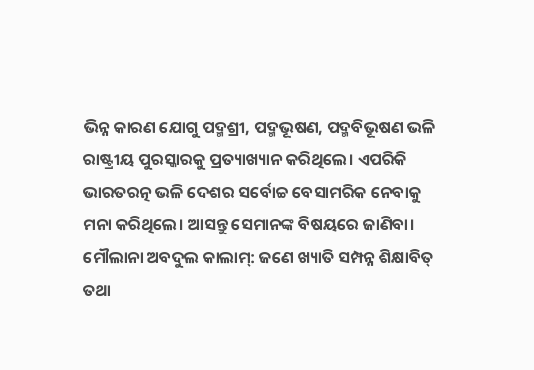ଭିନ୍ନ କାରଣ ଯୋଗୁ ପଦ୍ମଶ୍ରୀ, ପଦ୍ମଭୂଷଣ, ପଦ୍ମବିଭୂଷଣ ଭଳି ରାଷ୍ଟ୍ରୀୟ ପୁରସ୍କାରକୁ ପ୍ରତ୍ୟାଖ୍ୟାନ କରିଥିଲେ। ଏପରିକି ଭାରତରତ୍ନ ଭଳି ଦେଶର ସର୍ବୋଚ୍ଚ ବେସାମରିକ ନେବାକୁ ମନା କରିଥିଲେ। ଆସନ୍ତୁ ସେମାନଙ୍କ ବିଷୟରେ ଜାଣିବା।
ମୌଲାନା ଅବଦୁଲ କାଲାମ୍: ଜଣେ ଖ୍ୟାତି ସମ୍ପନ୍ନ ଶିକ୍ଷାବିତ୍ ତଥା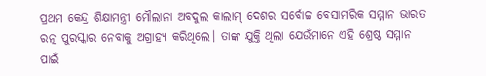ପ୍ରଥମ କେନ୍ଦ୍ର ଶିକ୍ଷାମନ୍ତ୍ରୀ ମୌଲାନା ଅବଦୁଲ କାଲାମ୍ ଦେଶର ସର୍ବୋଚ୍ଚ ବେସାମରିକ ସମ୍ମାନ ଭାରତ ରତ୍ନ ପୁରସ୍କାର ନେବାକୁ ଅଗ୍ରାହ୍ୟ କରିଥିଲେ। ତାଙ୍କ ଯୁକ୍ତି ଥିଲା ଯେଉଁମାନେ ଏହି ଶ୍ରେଷ୍ଠ ସମ୍ମାନ ପାଇଁ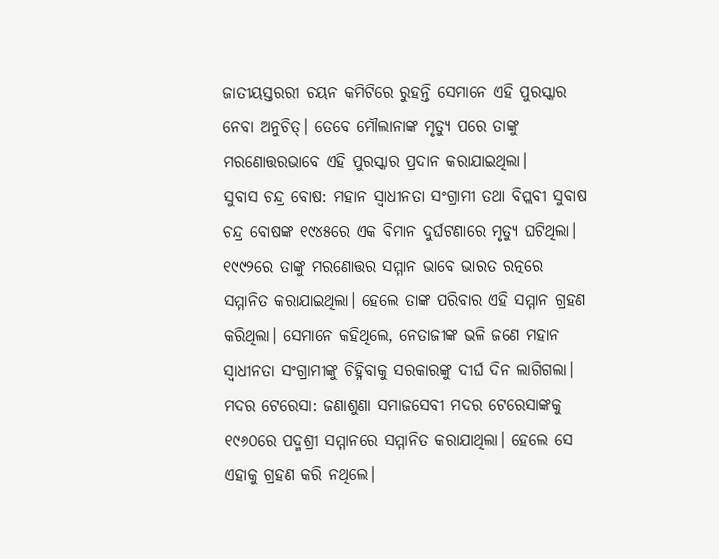ଜାତୀୟସ୍ତରରୀ ଚୟନ କମିଟିରେ ରୁହନ୍ତି ସେମାନେ ଏହି ପୁରସ୍କାର ନେବା ଅନୁଚିତ୍। ତେବେ ମୌଲାନାଙ୍କ ମୃତ୍ୟୁ ପରେ ତାଙ୍କୁ ମରଣୋତ୍ତରଭାବେ ଏହି ପୁରସ୍କାର ପ୍ରଦାନ କରାଯାଇଥିଲା।
ସୁବାସ ଚନ୍ଦ୍ର ବୋଷ: ମହାନ ସ୍ୱାଧୀନତା ସଂଗ୍ରାମୀ ତଥା ବିପ୍ଲବୀ ସୁବାଷ ଚନ୍ଦ୍ର ବୋଷଙ୍କ ୧୯୪୫ରେ ଏକ ବିମାନ ଦୁର୍ଘଟଣାରେ ମୃତ୍ୟୁ ଘଟିଥିଲା। ୧୯୯୨ରେ ତାଙ୍କୁ ମରଣୋତ୍ତର ସମ୍ମାନ ଭାବେ ଭାରତ ରତ୍ନରେ ସମ୍ମାନିତ କରାଯାଇଥିଲା। ହେଲେ ତାଙ୍କ ପରିବାର ଏହି ସମ୍ମାନ ଗ୍ରହଣ କରିଥିଲା। ସେମାନେ କହିଥିଲେ, ନେତାଜୀଙ୍କ ଭଳି ଜଣେ ମହାନ ସ୍ୱାଧୀନତା ସଂଗ୍ରାମୀଙ୍କୁ ଚିହ୍ନିବାକୁ ସରକାରଙ୍କୁ ଦୀର୍ଘ ଦିନ ଲାଗିଗଲା।
ମଦର ଟେରେସା: ଜଣାଶୁଣା ସମାଜସେବୀ ମଦର ଟେରେସାଙ୍କକୁ ୧୯୬୦ରେ ପଦ୍ମଶ୍ରୀ ସମ୍ମାନରେ ସମ୍ମାନିତ କରାଯାଥିଲା। ହେଲେ ସେ ଏହାକୁ ଗ୍ରହଣ କରି ନଥିଲେ।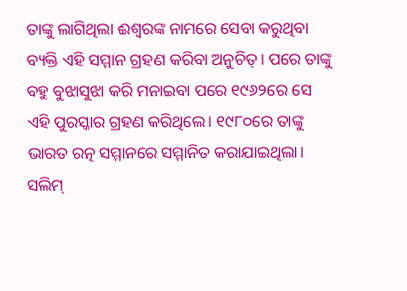ତାଙ୍କୁ ଲାଗିଥିଲା ଈଶ୍ୱରଙ୍କ ନାମରେ ସେବା କରୁଥିବା ବ୍ୟକ୍ତି ଏହି ସମ୍ମାନ ଗ୍ରହଣ କରିବା ଅନୁଚିତ୍। ପରେ ତାଙ୍କୁ ବହୁ ବୁଝାସୁଝା କରି ମନାଇବା ପରେ ୧୯୬୨ରେ ସେ ଏହି ପୁରସ୍କାର ଗ୍ରହଣ କରିଥିଲେ। ୧୯୮୦ରେ ତାଙ୍କୁ ଭାରତ ରତ୍ନ ସମ୍ମାନରେ ସମ୍ମାନିତ କରାଯାଇଥିଲା।
ସଲିମ୍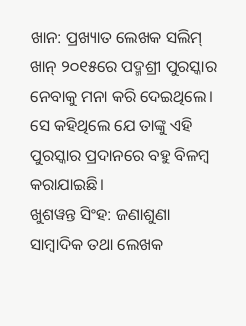ଖାନ: ପ୍ରଖ୍ୟାତ ଲେଖକ ସଲିମ୍ ଖାନ୍ ୨୦୧୫ରେ ପଦ୍ମଶ୍ରୀ ପୁରସ୍କାର ନେବାକୁ ମନା କରି ଦେଇଥିଲେ। ସେ କହିଥିଲେ ଯେ ତାଙ୍କୁ ଏହି ପୁରସ୍କାର ପ୍ରଦାନରେ ବହୁ ବିଳମ୍ବ କରାଯାଇଛି।
ଖୁଶୱନ୍ତ ସିଂହ: ଜଣାଶୁଣା ସାମ୍ବାଦିକ ତଥା ଲେଖକ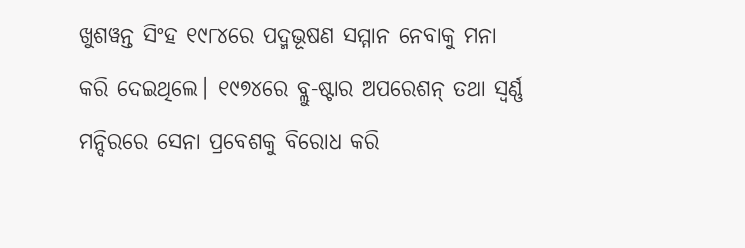ଖୁଶୱନ୍ତ ସିଂହ ୧୯୮୪ରେ ପଦ୍ମଭୂଷଣ ସମ୍ମାନ ନେବାକୁ ମନା କରି ଦେଇଥିଲେ। ୧୯୭୪ରେ ବ୍ଲୁ-ଷ୍ଟାର ଅପରେଶନ୍ ତଥା ସ୍ୱର୍ଣ୍ଣ ମନ୍ଦିରରେ ସେନା ପ୍ରବେଶକୁ ବିରୋଧ କରି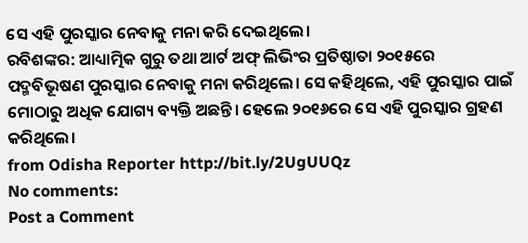ସେ ଏହି ପୁରସ୍କାର ନେବାକୁ ମନା କରି ଦେଇଥିଲେ।
ରବିଶଙ୍କର: ଆଧ୍ୟାତ୍ମିକ ଗୁରୁ ତଥା ଆର୍ଟ ଅଫ୍ ଲିଭିଂର ପ୍ରତିଷ୍ଠାତା ୨୦୧୫ରେ ପଦ୍ମବିଭୂଷଣ ପୁରସ୍କାର ନେବାକୁ ମନା କରିଥିଲେ। ସେ କହିଥିଲେ, ଏହି ପୁରସ୍କାର ପାଇଁ ମୋଠାରୁ ଅଧିକ ଯୋଗ୍ୟ ବ୍ୟକ୍ତି ଅଛନ୍ତି। ହେଲେ ୨୦୧୬ରେ ସେ ଏହି ପୁରସ୍କାର ଗ୍ରହଣ କରିଥିଲେ।
from Odisha Reporter http://bit.ly/2UgUUQz
No comments:
Post a Comment